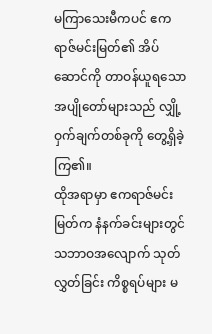မကြာသေးမီကပင် ဧကရာဇ်မင်းမြတ်၏ အိပ်ဆောင်ကို တာဝန်ယူရသော အပျိုတော်များသည် လျှို့ဝှက်ချက်တစ်ခုကို တွေ့ရှိခဲ့ကြ၏။
ထိုအရာမှာ ဧကရာဇ်မင်းမြတ်က နံနက်ခင်းများတွင် သဘာဝအလျောက် သုတ်လွှတ်ခြင်း ကိစ္စရပ်များ မ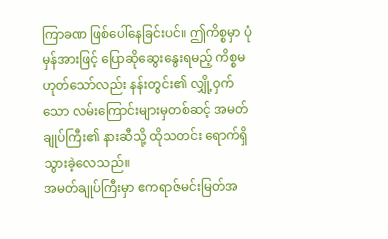ကြာခဏ ဖြစ်ပေါ်နေခြင်းပင်။ ဤကိစ္စမှာ ပုံမှန်အားဖြင့် ပြောဆိုဆွေးနွေးရမည့် ကိစ္စမဟုတ်သော်လည်း နန်းတွင်း၏ လျှို့ဝှက်သော လမ်းကြောင်းများမှတစ်ဆင့် အမတ်ချုပ်ကြီး၏ နားဆီသို့ ထိုသတင်း ရောက်ရှိသွားခဲ့လေသည်။
အမတ်ချုပ်ကြီးမှာ ဧကရာဇ်မင်းမြတ်အ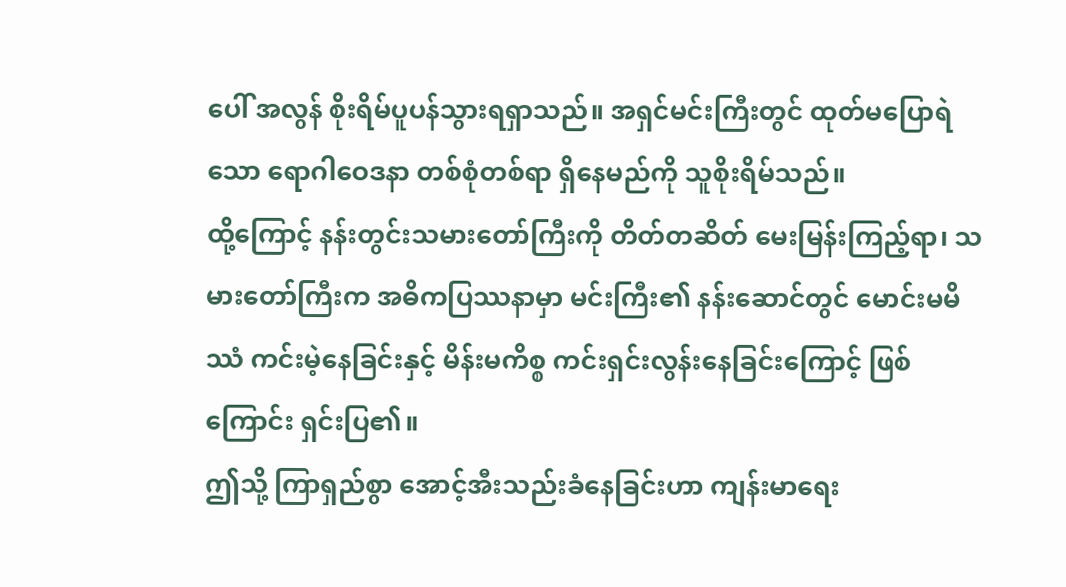ပေါ် အလွန် စိုးရိမ်ပူပန်သွားရရှာသည်။ အရှင်မင်းကြီးတွင် ထုတ်မပြောရဲသော ရောဂါဝေဒနာ တစ်စုံတစ်ရာ ရှိနေမည်ကို သူစိုးရိမ်သည်။
ထို့ကြောင့် နန်းတွင်းသမားတော်ကြီးကို တိတ်တဆိတ် မေးမြန်းကြည့်ရာ၊ သမားတော်ကြီးက အဓိကပြဿနာမှာ မင်းကြီး၏ နန်းဆောင်တွင် မောင်းမမိဿံ ကင်းမဲ့နေခြင်းနှင့် မိန်းမကိစ္စ ကင်းရှင်းလွန်းနေခြင်းကြောင့် ဖြစ်ကြောင်း ရှင်းပြ၏။
ဤသို့ ကြာရှည်စွာ အောင့်အီးသည်းခံနေခြင်းဟာ ကျန်းမာရေး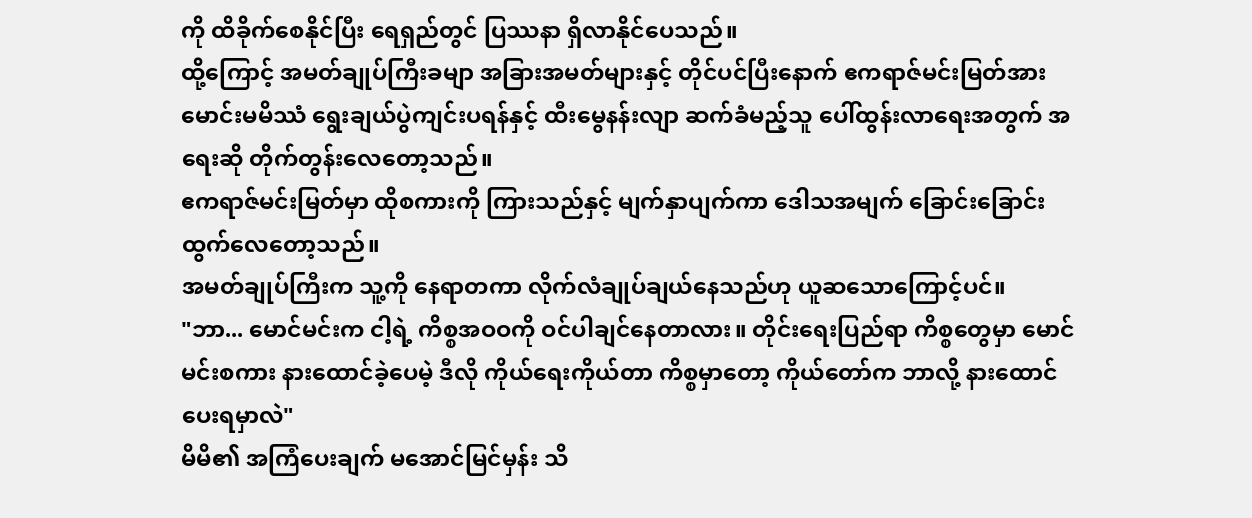ကို ထိခိုက်စေနိုင်ပြီး ရေရှည်တွင် ပြဿနာ ရှိလာနိုင်ပေသည်။
ထို့ကြောင့် အမတ်ချုပ်ကြီးခမျာ အခြားအမတ်များနှင့် တိုင်ပင်ပြီးနောက် ဧကရာဇ်မင်းမြတ်အား မောင်းမမိဿံ ရွေးချယ်ပွဲကျင်းပရန်နှင့် ထီးမွေနန်းလျာ ဆက်ခံမည့်သူ ပေါ်ထွန်းလာရေးအတွက် အရေးဆို တိုက်တွန်းလေတော့သည်။
ဧကရာဇ်မင်းမြတ်မှာ ထိုစကားကို ကြားသည်နှင့် မျက်နှာပျက်ကာ ဒေါသအမျက် ခြောင်းခြောင်းထွက်လေတော့သည်။
အမတ်ချုပ်ကြီးက သူ့ကို နေရာတကာ လိုက်လံချုပ်ချယ်နေသည်ဟု ယူဆသောကြောင့်ပင်။
"ဘာ... မောင်မင်းက ငါ့ရဲ့ ကိစ္စအဝဝကို ဝင်ပါချင်နေတာလား။ တိုင်းရေးပြည်ရာ ကိစ္စတွေမှာ မောင်မင်းစကား နားထောင်ခဲ့ပေမဲ့ ဒီလို ကိုယ်ရေးကိုယ်တာ ကိစ္စမှာတော့ ကိုယ်တော်က ဘာလို့ နားထောင်ပေးရမှာလဲ"
မိမိ၏ အကြံပေးချက် မအောင်မြင်မှန်း သိ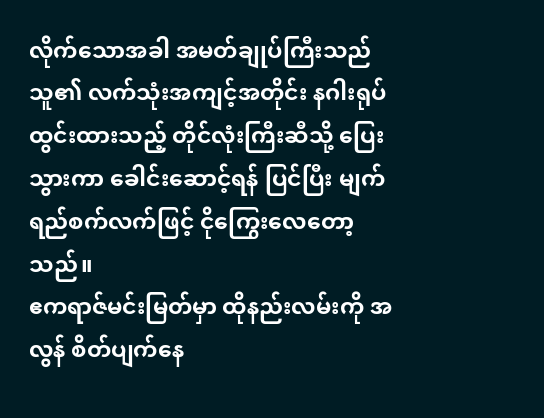လိုက်သောအခါ အမတ်ချုပ်ကြီးသည် သူ၏ လက်သုံးအကျင့်အတိုင်း နဂါးရုပ်ထွင်းထားသည့် တိုင်လုံးကြီးဆီသို့ ပြေးသွားကာ ခေါင်းဆောင့်ရန် ပြင်ပြီး မျက်ရည်စက်လက်ဖြင့် ငိုကြွေးလေတော့သည်။
ဧကရာဇ်မင်းမြတ်မှာ ထိုနည်းလမ်းကို အလွန် စိတ်ပျက်နေ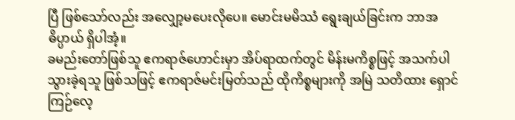ပြီ ဖြစ်သော်လည်း အလျှော့မပေးလိုပေ။ မောင်းမမိဿံ ရွေးချယ်ခြင်းက ဘာအဓိပ္ပာယ် ရှိပါအံ့။
ခမည်းတော်ဖြစ်သူ ဧကရာဇ်ဟောင်းမှာ အိပ်ရာထက်တွင် မိန်းမကိစ္စဖြင့် အသက်ပါသွားခဲ့ရသူ ဖြစ်သဖြင့် ဧကရာဇ်မင်းမြတ်သည် ထိုကိစ္စများကို အမြဲ သတိထား ရှောင်ကြဉ်လေ့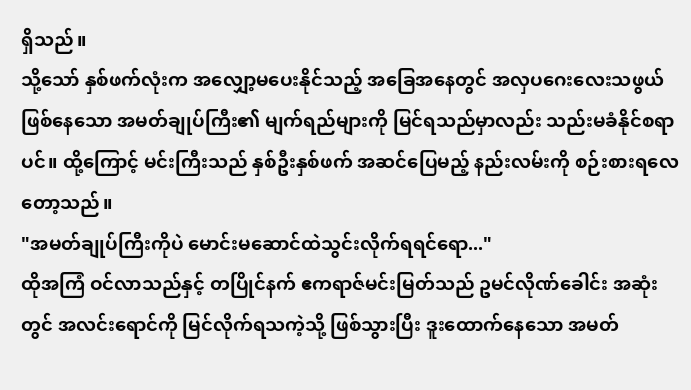ရှိသည်။
သို့သော် နှစ်ဖက်လုံးက အလျှော့မပေးနိုင်သည့် အခြေအနေတွင် အလှပဂေးလေးသဖွယ် ဖြစ်နေသော အမတ်ချုပ်ကြီး၏ မျက်ရည်များကို မြင်ရသည်မှာလည်း သည်းမခံနိုင်စရာပင်။ ထို့ကြောင့် မင်းကြီးသည် နှစ်ဦးနှစ်ဖက် အဆင်ပြေမည့် နည်းလမ်းကို စဉ်းစားရလေတော့သည်။
"အမတ်ချုပ်ကြီးကိုပဲ မောင်းမဆောင်ထဲသွင်းလိုက်ရရင်ရော..."
ထိုအကြံ ဝင်လာသည်နှင့် တပြိုင်နက် ဧကရာဇ်မင်းမြတ်သည် ဥမင်လိုဏ်ခေါင်း အဆုံးတွင် အလင်းရောင်ကို မြင်လိုက်ရသကဲ့သို့ ဖြစ်သွားပြီး ဒူးထောက်နေသော အမတ်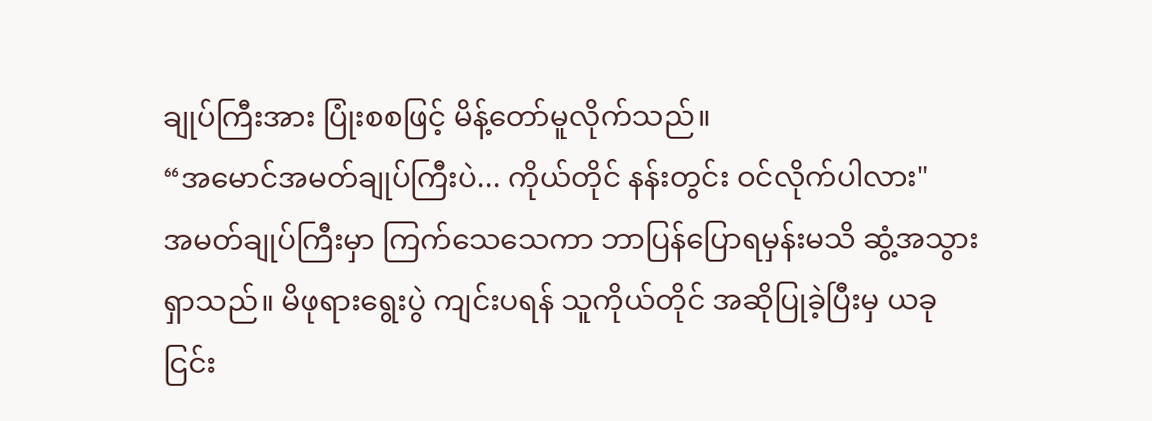ချုပ်ကြီးအား ပြုံးစစဖြင့် မိန့်တော်မူလိုက်သည်။
“အမောင်အမတ်ချုပ်ကြီးပဲ... ကိုယ်တိုင် နန်းတွင်း ဝင်လိုက်ပါလား"
အမတ်ချုပ်ကြီးမှာ ကြက်သေသေကာ ဘာပြန်ပြောရမှန်းမသိ ဆွံ့အသွားရှာသည်။ မိဖုရားရွေးပွဲ ကျင်းပရန် သူကိုယ်တိုင် အဆိုပြုခဲ့ပြီးမှ ယခု ငြင်း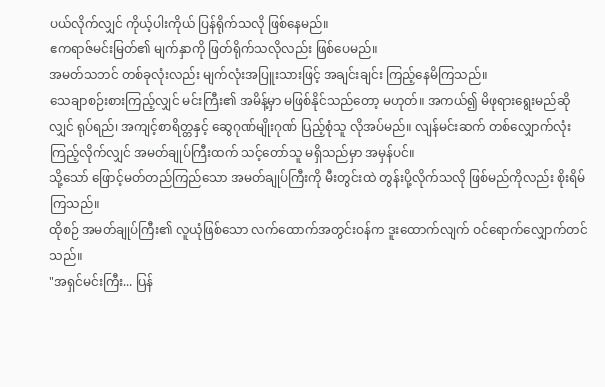ပယ်လိုက်လျှင် ကိုယ့်ပါးကိုယ် ပြန်ရိုက်သလို ဖြစ်နေမည်။
ဧကရာဇ်မင်းမြတ်၏ မျက်နှာကို ဖြတ်ရိုက်သလိုလည်း ဖြစ်ပေမည်။
အမတ်သဘင် တစ်ခုလုံးလည်း မျက်လုံးအပြူးသားဖြင့် အချင်းချင်း ကြည့်နေမိကြသည်။
သေချာစဉ်းစားကြည့်လျှင် မင်းကြီး၏ အမိန့်မှာ မဖြစ်နိုင်သည်တော့ မဟုတ်။ အကယ်၍ မိဖုရားရွေးမည်ဆိုလျှင် ရုပ်ရည်၊ အကျင့်စာရိတ္တနှင့် ဆွေဂုဏ်မျိုးဂုဏ် ပြည့်စုံသူ လိုအပ်မည်။ လျန်မင်းဆက် တစ်လျှောက်လုံး ကြည့်လိုက်လျှင် အမတ်ချုပ်ကြီးထက် သင့်တော်သူ မရှိသည်မှာ အမှန်ပင်။
သို့သော် ဖြောင့်မတ်တည်ကြည်သော အမတ်ချုပ်ကြီးကို မီးတွင်းထဲ တွန်းပို့လိုက်သလို ဖြစ်မည်ကိုလည်း စိုးရိမ်ကြသည်။
ထိုစဉ် အမတ်ချုပ်ကြီး၏ လူယုံဖြစ်သော လက်ထောက်အတွင်းဝန်က ဒူးထောက်လျက် ဝင်ရောက်လျှောက်တင်သည်။
"အရှင်မင်းကြီး... ပြန်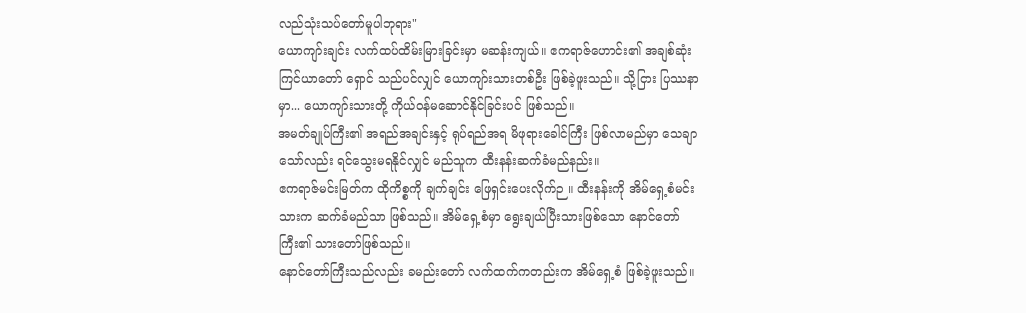လည်သုံးသပ်တော်မူပါဘုရား"
ယောကျာ်းချင်း လက်ထပ်ထိမ်းမြားခြင်းမှာ မဆန်းကျယ်။ ဧကရာဇ်ဟောင်း၏ အချစ်ဆုံး ကြင်ယာတော် ရှောင် သည်ပင်လျှင် ယောကျာ်းသားတစ်ဦး ဖြစ်ခဲ့ဖူးသည်။ သို့ငြား ပြဿနာမှာ... ယောကျာ်းသားတို့ ကိုယ်ဝန်မဆောင်နိုင်ခြင်းပင် ဖြစ်သည်။
အမတ်ချုပ်ကြီး၏ အရည်အချင်းနှင့် ရုပ်ရည်အရ မိဖုရားခေါင်ကြီး ဖြစ်လာမည်မှာ သေချာသော်လည်း ရင်သွေးမရနိုင်လျှင် မည်သူက ထီးနန်းဆက်ခံမည်နည်း။
ဧကရာဇ်မင်းမြတ်က ထိုကိစ္စကို ချက်ချင်း ဖြေရှင်းပေးလိုက်ဉ။ ထီးနန်းကို အိမ်ရှေ့စံမင်းသားက ဆက်ခံမည်သာ ဖြစ်သည်။ အိမ်ရှေ့စံမှာ ရွေးချယ်ပြီးသားဖြစ်သော နောင်တော်ကြီး၏ သားတော်ဖြစ်သည်။
နောင်တော်ကြီးသည်လည်း ခမည်းတော် လက်ထက်ကတည်းက အိမ်ရှေ့စံ ဖြစ်ခဲ့ဖူးသည်။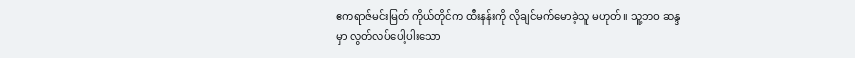ဧကရာဇ်မင်းမြတ် ကိုယ်တိုင်က ထီးနန်းကို လိုချင်မက်မောခဲ့သူ မဟုတ်။ သူ့ဘဝ ဆန္ဒမှာ လွတ်လပ်ပေါ့ပါးသော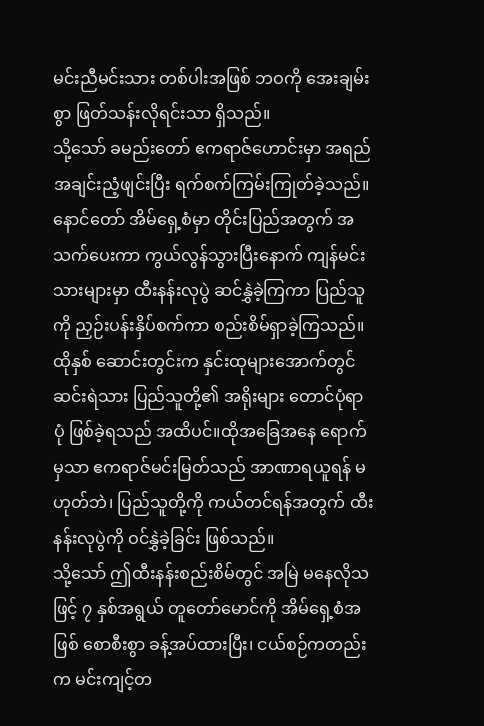မင်းညီမင်းသား တစ်ပါးအဖြစ် ဘဝကို အေးချမ်းစွာ ဖြတ်သန်းလိုရင်းသာ ရှိသည်။
သို့သော် ခမည်းတော် ဧကရာဇ်ဟောင်းမှာ အရည်အချင်းညံ့ဖျင်းပြီး ရက်စက်ကြမ်းကြုတ်ခဲ့သည်။ နောင်တော် အိမ်ရှေ့စံမှာ တိုင်းပြည်အတွက် အသက်ပေးကာ ကွယ်လွန်သွားပြီးနောက် ကျန်မင်းသားများမှာ ထီးနန်းလုပွဲ ဆင်နွှဲခဲ့ကြကာ ပြည်သူကို ညှဉ်းပန်းနှိပ်စက်ကာ စည်းစိမ်ရှာခဲ့ကြသည်။
ထိုနှစ် ဆောင်းတွင်းက နှင်းထုများအောက်တွင် ဆင်းရဲသား ပြည်သူတို့၏ အရိုးများ တောင်ပုံရာပုံ ဖြစ်ခဲ့ရသည် အထိပင်။ထိုအခြေအနေ ရောက်မှသာ ဧကရာဇ်မင်းမြတ်သည် အာဏာရယူရန် မဟုတ်ဘဲ၊ ပြည်သူတို့ကို ကယ်တင်ရန်အတွက် ထီးနန်းလုပွဲကို ဝင်နွှဲခဲ့ခြင်း ဖြစ်သည်။
သို့သော် ဤထီးနန်းစည်းစိမ်တွင် အမြဲ မနေလိုသဖြင့် ၇ နှစ်အရွယ် တူတော်မောင်ကို အိမ်ရှေ့စံအဖြစ် စောစီးစွာ ခန့်အပ်ထားပြီး၊ ငယ်စဉ်ကတည်းက မင်းကျင့်တ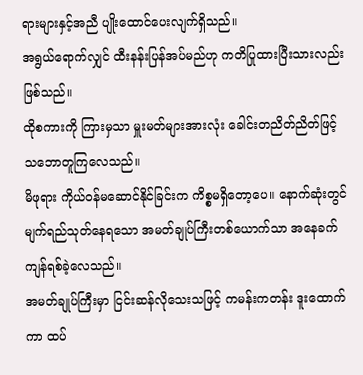ရားများနှင့်အညီ ပျိုးထောင်ပေးလျက်ရှိသည်။
အရွယ်ရောက်လျှင် ထီးနန်းပြန်အပ်မည်ဟု ကတိပြုထားပြီးသားလည်း ဖြစ်သည်။
ထိုစကားကို ကြားမှသာ မှူးမတ်များအားလုံး ခေါင်းတညိတ်ညိတ်ဖြင့် သဘောတူကြလေသည်။
မိဖုရား ကိုယ်ဝန်မဆောင်နိုင်ခြင်းက ကိစ္စမရှိတော့ပေ။ နောက်ဆုံးတွင် မျက်ရည်သုတ်နေရသော အမတ်ချုပ်ကြီးတစ်ယောက်သာ အနေခက် ကျန်ရစ်ခဲ့လေသည်။
အမတ်ချုပ်ကြီးမှာ ငြင်းဆန်လိုသေးသဖြင့် ကမန်းကတန်း ဒူးထောက်ကာ ထပ်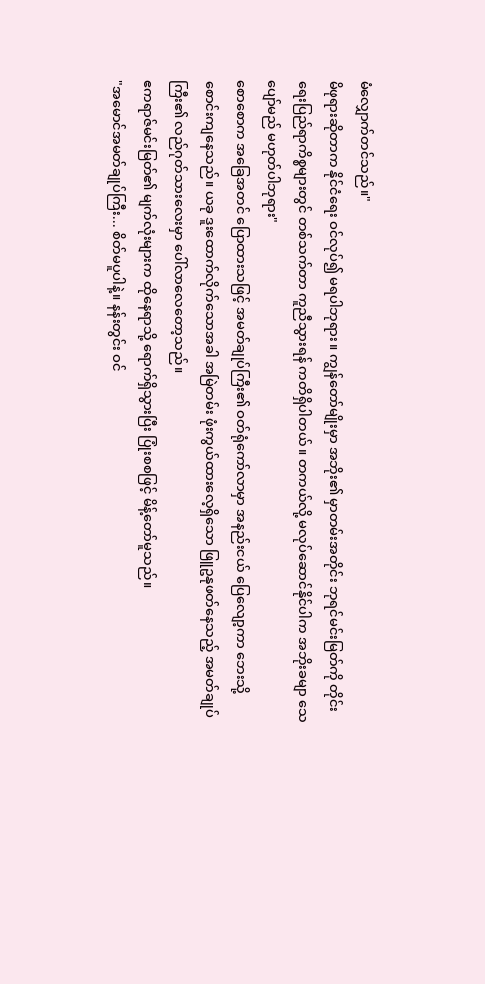မံလျှောက်တင်သည်။"
မိဖုရားဆိုတာက နိုင်ငံရေး ဝင်လုပ်၍ မရပါဘုရား။ ကျွန်တော်မျိုးမှာ အဘိုး၏ မှာတမ်းအတိုင်း ဘုရင်မင်းမြတ်ကို တိုင်းရေးပြည်ရာကိစ္စများတွင် တစ်သက်တာ ကူညီသွားရန် ကတိရှိပါတယ်။ တကယ်လို့ မလုပ်ဆောင်နိုင်ပါက အဘိုးခမျာ သေပျော်မည် မဟုတ်ပါဘုရား"
စောစောက အခြေအတင် ပြောထားသဖြင့် အမတ်ချုပ်ကြီး၏ ဝတ်ရုံကော်လာမှာ အနည်းငယ် ပြေလျော့ကာ ဘေးသို့ စောင်းကျနေသည်။ ယခု ဒူးထောက်လိုက်သောအခါ အမြဲတမ်း ဖုံးကွယ်ထားလေ့ရှိသော ဖြူဥနုဖတ်နေသည့် အမတ်ချုပ်ကြီး၏ လည်ဂုတ်သားလေးမှာ ပေါ်လာလေတော့သည်။
ဧကရာဇ်မင်းမြတ်၏ မျက်လုံးများက ထိုနေရာသို့ ရောက်ရှိသွားပြီး ပြုံးစစဖြင့် မိန့်တော်မူသည်။
"အမောင်အမတ်ချုပ်ကြီး... စိတ်မပူပါနဲ့။ နန်းတွင်း ဝင်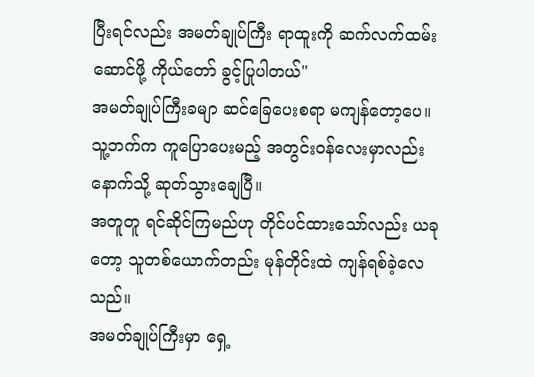ပြီးရင်လည်း အမတ်ချုပ်ကြီး ရာထူးကို ဆက်လက်ထမ်းဆောင်ဖို့ ကိုယ်တော် ခွင့်ပြုပါတယ်"
အမတ်ချုပ်ကြီးခမျာ ဆင်ခြေပေးစရာ မကျန်တော့ပေ။ သူ့ဘက်က ကူပြောပေးမည့် အတွင်းဝန်လေးမှာလည်း နောက်သို့ ဆုတ်သွားချေပြီ။
အတူတူ ရင်ဆိုင်ကြမည်ဟု တိုင်ပင်ထားသော်လည်း ယခုတော့ သူတစ်ယောက်တည်း မုန်တိုင်းထဲ ကျန်ရစ်ခဲ့လေသည်။
အမတ်ချုပ်ကြီးမှာ ရှေ့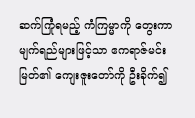ဆက်ကြုံရမည့် ကံကြမ္မာကို တွေးကာ မျက်ရည်များဖြင့်သာ ဧကရာဇ်မင်းမြတ်၏ ကျေးဇူးတော်ကို ဦးခိုက်၍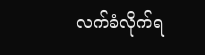လက်ခံလိုက်ရ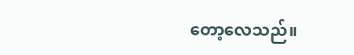တော့လေသည်။